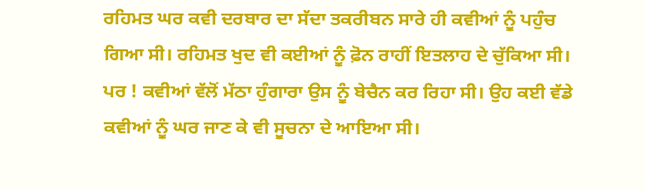ਰਹਿਮਤ ਘਰ ਕਵੀ ਦਰਬਾਰ ਦਾ ਸੱਦਾ ਤਕਰੀਬਨ ਸਾਰੇ ਹੀ ਕਵੀਆਂ ਨੂੰ ਪਹੁੰਚ ਗਿਆ ਸੀ। ਰਹਿਮਤ ਖੁਦ ਵੀ ਕਈਆਂ ਨੂੰ ਫ਼ੋਨ ਰਾਹੀਂ ਇਤਲਾਹ ਦੇ ਚੁੱਕਿਆ ਸੀ। ਪਰ ! ਕਵੀਆਂ ਵੱਲੋਂ ਮੱਠਾ ਹੁੰਗਾਰਾ ਉਸ ਨੂੰ ਬੇਚੈਨ ਕਰ ਰਿਹਾ ਸੀ। ਉਹ ਕਈ ਵੱਡੇ ਕਵੀਆਂ ਨੂੰ ਘਰ ਜਾਣ ਕੇ ਵੀ ਸੂਚਨਾ ਦੇ ਆਇਆ ਸੀ।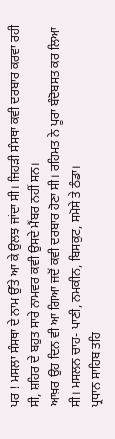ਪਰ ! ਮਸਲਾ ਸੰਸਥਾ ਦੇ ਨਾਮ ਉੱਤੇ ਆ ਕੇ ਉਲਝ ਜਾਂਦਾ ਸੀ। ਜਿਹੜੀ ਸੰਸਥਾ ਕਵੀ ਦਰਬਾਰ ਕਰਵਾ ਰਹੀ ਸੀ, ਸ਼ਹਿਰ ਦੇ ਬਹੁਤ ਸਾਰੇ ਨਾਮਵਰ ਕਵੀ ਉਸਦੇ ਮੈਂਬਰ ਨਹੀਂ ਸਨ।
ਆਖ਼ਰ ਉਹ ਦਿਨ ਵੀ ਆ ਗਿਆ ਜਦੋਂ ਕਵੀ ਦਰਬਾਰ ਹੋਣਾ ਸੀ। ਰਹਿਮਤ ਨੇ ਪੂਰਾ ਬੰਦੋਬਸਤ ਕਰ ਲਿਆ ਸੀ। ਮਸਲਨ ਚਾਹ- ਪਾਣੀ, ਨਮਕੀਨ, ਬਿਸਕੁਟ, ਸਮੋਸੇ ਤੇ ਠੰਡਾ।
ਪ੍ਰਧਾਨ ਸਾਹਿਬ ਤਹਿ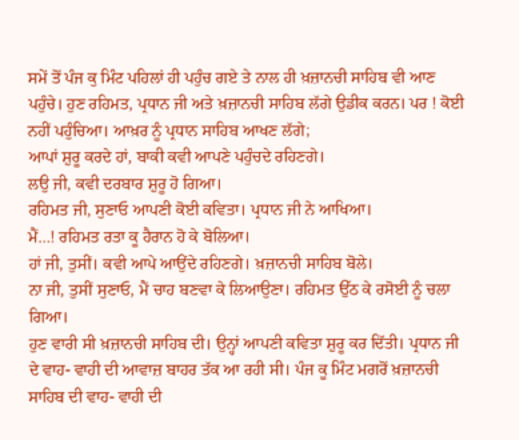ਸਮੇਂ ਤੋਂ ਪੰਜ ਕੁ ਮਿੰਟ ਪਹਿਲਾਂ ਹੀ ਪਹੁੰਚ ਗਏ ਤੇ ਨਾਲ ਹੀ ਖ਼ਜ਼ਾਨਚੀ ਸਾਹਿਬ ਵੀ ਆਣ ਪਹੁੰਚੇ। ਹੁਣ ਰਹਿਮਤ, ਪ੍ਰਧਾਨ ਜੀ ਅਤੇ ਖ਼ਜ਼ਾਨਚੀ ਸਾਹਿਬ ਲੱਗੇ ਉਡੀਕ ਕਰਨ। ਪਰ ! ਕੋਈ ਨਹੀਂ ਪਹੁੰਚਿਆ। ਆਖ਼ਰ ਨੂੰ ਪ੍ਰਧਾਨ ਸਾਹਿਬ ਆਖਣ ਲੱਗੇ;
ਆਪਾਂ ਸ਼ੁਰੂ ਕਰਦੇ ਹਾਂ, ਬਾਕੀ ਕਵੀ ਆਪਣੇ ਪਹੁੰਚਦੇ ਰਹਿਣਗੇ।
ਲਉ ਜੀ, ਕਵੀ ਦਰਬਾਰ ਸ਼ੁਰੂ ਹੋ ਗਿਆ।
ਰਹਿਮਤ ਜੀ, ਸੁਣਾਓ ਆਪਣੀ ਕੋਈ ਕਵਿਤਾ। ਪ੍ਰਧਾਨ ਜੀ ਨੇ ਆਖਿਆ।
ਮੈਂ…! ਰਹਿਮਤ ਰਤਾ ਕੂ ਹੈਰਾਨ ਹੋ ਕੇ ਬੋਲਿਆ।
ਹਾਂ ਜੀ, ਤੁਸੀਂ। ਕਵੀ ਆਪੇ ਆਉਂਦੇ ਰਹਿਣਗੇ। ਖ਼ਜ਼ਾਨਚੀ ਸਾਹਿਬ ਬੋਲੇ।
ਨਾ ਜੀ, ਤੁਸੀਂ ਸੁਣਾਓ, ਮੈਂ ਚਾਹ ਬਣਵਾ ਕੇ ਲਿਆਉਣਾ। ਰਹਿਮਤ ਉੱਠ ਕੇ ਰਸੋਈ ਨੂੰ ਚਲਾ ਗਿਆ।
ਹੁਣ ਵਾਰੀ ਸੀ ਖ਼ਜ਼ਾਨਚੀ ਸਾਹਿਬ ਦੀ। ਉਨ੍ਹਾਂ ਆਪਣੀ ਕਵਿਤਾ ਸ਼ੁਰੂ ਕਰ ਦਿੱਤੀ। ਪ੍ਰਧਾਨ ਜੀ ਦੇ ਵਾਹ- ਵਾਹੀ ਦੀ ਆਵਾਜ਼ ਬਾਹਰ ਤੱਕ ਆ ਰਹੀ ਸੀ। ਪੰਜ ਕੂ ਮਿੰਟ ਮਗਰੋਂ ਖ਼ਜ਼ਾਨਚੀ ਸਾਹਿਬ ਦੀ ਵਾਹ- ਵਾਹੀ ਦੀ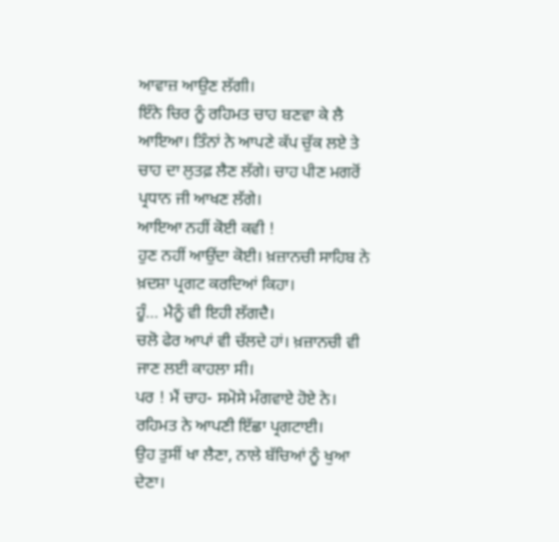ਆਵਾਜ਼ ਆਉਣ ਲੱਗੀ।
ਇੰਨੇ ਚਿਰ ਨੂੰ ਰਹਿਮਤ ਚਾਹ ਬਣਵਾ ਕੇ ਲੈ ਆਇਆ। ਤਿੰਨਾਂ ਨੇ ਆਪਣੇ ਕੱਪ ਚੁੱਕ ਲਏ ਤੇ ਚਾਹ ਦਾ ਲੁਤਫ਼ ਲੈਣ ਲੱਗੇ। ਚਾਹ ਪੀਣ ਮਗਰੋਂ ਪ੍ਰਧਾਨ ਜੀ ਆਖਣ ਲੱਗੇ।
ਆਇਆ ਨਹੀਂ ਕੋਈ ਕਵੀ !
ਹੁਣ ਨਹੀਂ ਆਉਂਦਾ ਕੋਈ। ਖ਼ਜ਼ਾਨਚੀ ਸਾਹਿਬ ਨੇ ਖ਼ਦਸ਼ਾ ਪ੍ਰਗਟ ਕਰਦਿਆਂ ਕਿਹਾ।
ਹੂੰ… ਮੈਨੂੰ ਵੀ ਇਹੀ ਲੱਗਦੈ।
ਚਲੋ ਫੇਰ ਆਪਾਂ ਵੀ ਚੱਲਦੇ ਹਾਂ। ਖ਼ਜ਼ਾਨਚੀ ਵੀ ਜਾਣ ਲਈ ਕਾਹਲਾ ਸੀ।
ਪਰ ! ਮੈਂ ਚਾਹ- ਸਮੋਸੇ ਮੰਗਵਾਏ ਹੋਏ ਨੇ। ਰਹਿਮਤ ਨੇ ਆਪਣੀ ਇੱਛਾ ਪ੍ਰਗਟਾਈ।
ਉਹ ਤੁਸੀਂ ਖਾ ਲੈਣਾ, ਨਾਲੇ ਬੱਚਿਆਂ ਨੂੰ ਖੁਆ ਦੇਣਾ।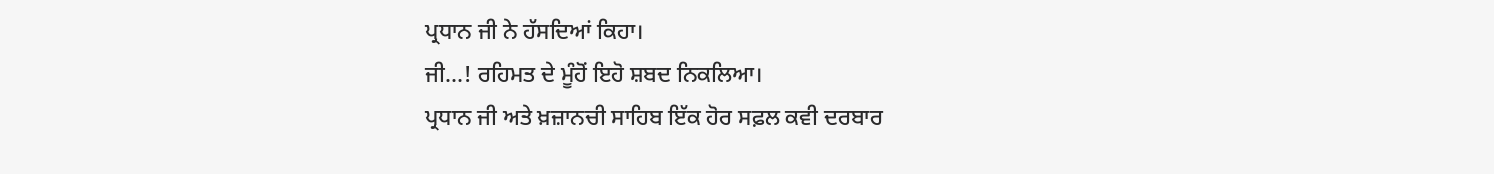ਪ੍ਰਧਾਨ ਜੀ ਨੇ ਹੱਸਦਿਆਂ ਕਿਹਾ।
ਜੀ…! ਰਹਿਮਤ ਦੇ ਮੂੰਹੋਂ ਇਹੋ ਸ਼ਬਦ ਨਿਕਲਿਆ।
ਪ੍ਰਧਾਨ ਜੀ ਅਤੇ ਖ਼ਜ਼ਾਨਚੀ ਸਾਹਿਬ ਇੱਕ ਹੋਰ ਸਫ਼ਲ ਕਵੀ ਦਰਬਾਰ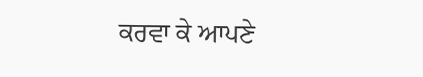ਕਰਵਾ ਕੇ ਆਪਣੇ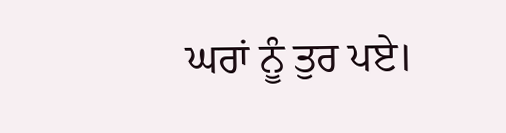ਘਰਾਂ ਨੂੰ ਤੁਰ ਪਏ।